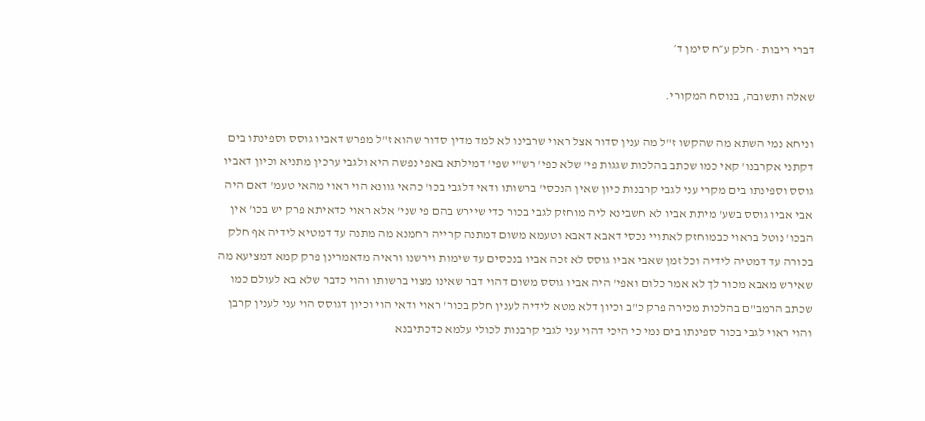דברי ריבות · חלק ע״ח סימן ד׳

שאלה ותשובה, בנוסח המקורי.

וניחא נמי השתא מה שהקשו ז"ל מה ענין סדור אצל ראוי שרבינו לא למד מדין סדור שהוא ז"ל מפרש דאביו גוסס וספינתו בים דקתני אקרבנו' קאי כמו שכתב בהלכות שגגות פי' שלא כפי' רש"י שפי' דמילתא באפי נפשה היא ולגבי ערכין מתניא וכיון דאביו גוסס וספינתו בים מקרי עני לגבי קרבנות כיון שאין הנכסי' ברשותו ודאי דלגבי בכו' כהאי גוונא הוי ראוי מהאי טעמ' דאם היה אבי אביו גוסס בשע' מיתת אביו לא חשבינא ליה מוחזק לגבי בכור כדי שיירש בהם פי שני' אלא ראוי כדאיתא פרק יש בכו' אין הבכו' נוטל בראוי כבמוחזק לאתויי נכסי דאבא דאבא וטעמא משום דמתנה קרייה רחמנא מה מתנה עד דמטיא לידיה אף חלק בכורה עד דמטיה לידיה וכל זמן שאבי אביו גוסס לא זכה אביו בנכסים עד שימות וירשנו וראיה מדאמרינן פרק קמא דמציעא מה שאירש מאבא מכור לך לא אמר כלום ואפי' היה אביו גוסס משום דהוי דבר שאינו מצוי ברשותו והוי כדבר שלא בא לעולם כמו שכתב הרמב"ם בהלכות מכירה פרק כ"ב וכיון דלא מטא לידיה לענין חלק בכור' ראוי ודאי הוי וכיון דגוסס הוי עני לענין קרבן והוי ראוי לגבי בכור ספינתו בים נמי כי היכי דהוי עני לגבי קרבנות לכולי עלמא כדכתיבנא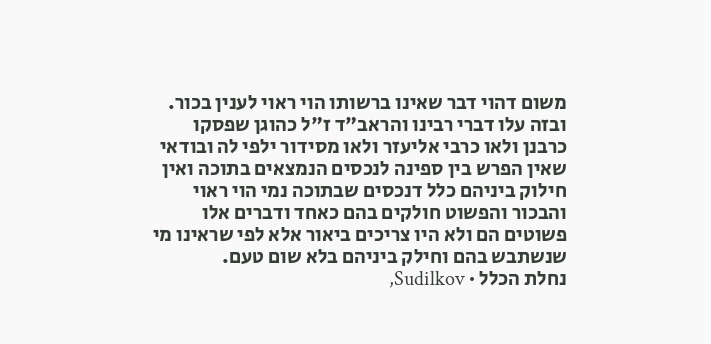משום דהוי דבר שאינו ברשותו הוי ראוי לענין בכור. ובזה עלו דברי רבינו והראב"ד ז"ל כהוגן שפסקו כרבנן ולאו כרבי אליעזר ולאו מסידור ילפי לה ובודאי שאין הפרש בין ספינה לנכסים הנמצאים בתוכה ואין חילוק ביניהם כלל דנכסים שבתוכה נמי הוי ראוי והבכור והפשוט חולקים בהם כאחד ודברים אלו פשוטים הם ולא היו צריכים ביאור אלא לפי שראינו מי שנשתבש בהם וחילק ביניהם בלא שום טעם.
נחלת הכלל · Sudilkov,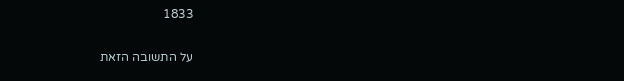1833

על התשובה הזאת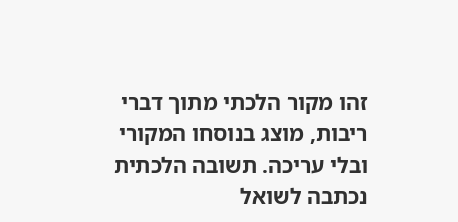זהו מקור הלכתי מתוך דברי ריבות, מוצג בנוסחו המקורי ובלי עריכה. תשובה הלכתית נכתבה לשואל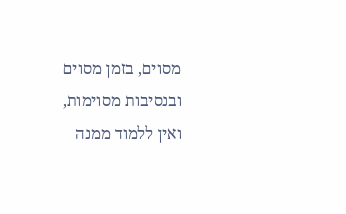מסוים, בזמן מסוים ובנסיבות מסוימות, ואין ללמוד ממנה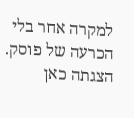למקרה אחר בלי הכרעה של פוסק. הצגתה כאן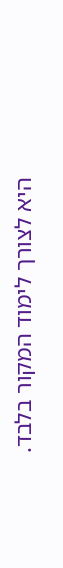היא לצורך לימוד המקור בלבד.